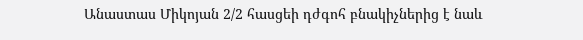Անաստաս Միկոյան 2/2 հասցեի դժգոհ բնակիչներից է նաև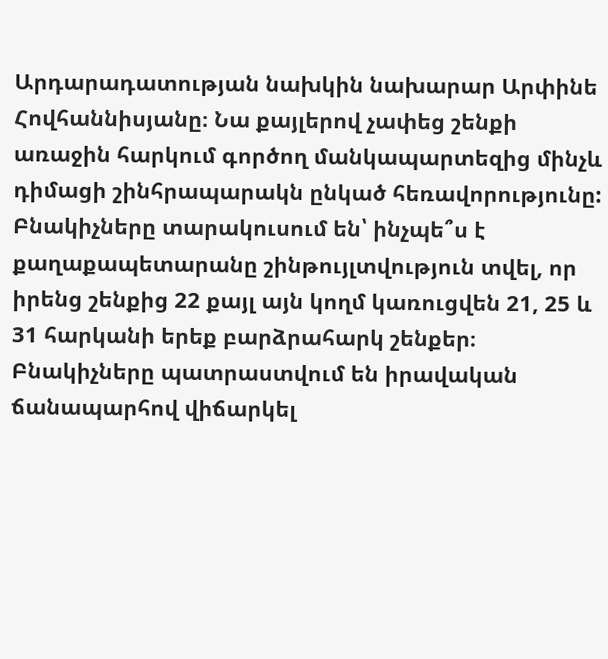Արդարադատության նախկին նախարար Արփինե Հովհաննիսյանը։ Նա քայլերով չափեց շենքի առաջին հարկում գործող մանկապարտեզից մինչև դիմացի շինհրապարակն ընկած հեռավորությունը: Բնակիչները տարակուսում են՝ ինչպե՞ս է քաղաքապետարանը շինթույլտվություն տվել, որ իրենց շենքից 22 քայլ այն կողմ կառուցվեն 21, 25 և 31 հարկանի երեք բարձրահարկ շենքեր։ Բնակիչները պատրաստվում են իրավական ճանապարհով վիճարկել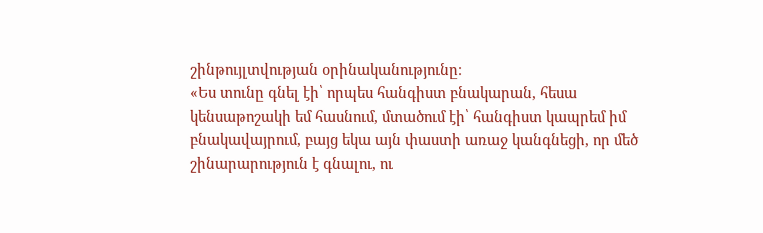շինթույլտվության օրինականությունը։
«Ես տունը գնել էի՝ որպես հանգիստ բնակարան, հեսա կենսաթոշակի եմ հասնում, մտածում էի՝ հանգիստ կապրեմ իմ բնակավայրում, բայց եկա այն փաստի առաջ կանգնեցի, որ մեծ շինարարություն է գնալու, ու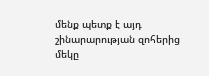մենք պետք է այդ շինարարության զոհերից մեկը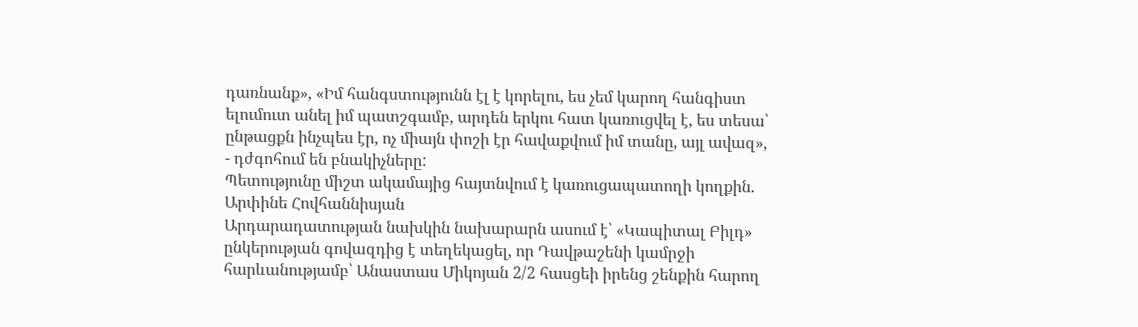դառնանք», «Իմ հանգստությունն էլ է կորելու, ես չեմ կարող հանգիստ ելումուտ անել իմ պատշգամբ, արդեն երկու հատ կառուցվել է, ես տեսա՝ ընթացքն ինչպես էր, ոչ միայն փոշի էր հավաքվում իմ տանը, այլ ավազ», - դժգոհում են բնակիչները:
Պետությունը միշտ ակամայից հայտնվում է կառուցապատողի կողքին. Արփինե Հովհաննիսյան
Արդարադատության նախկին նախարարն ասում է՝ «Կապիտալ Բիլդ» ընկերության գովազդից է տեղեկացել, որ Դավթաշենի կամրջի հարևանությամբ՝ Անաստաս Միկոյան 2/2 հասցեի իրենց շենքին հարող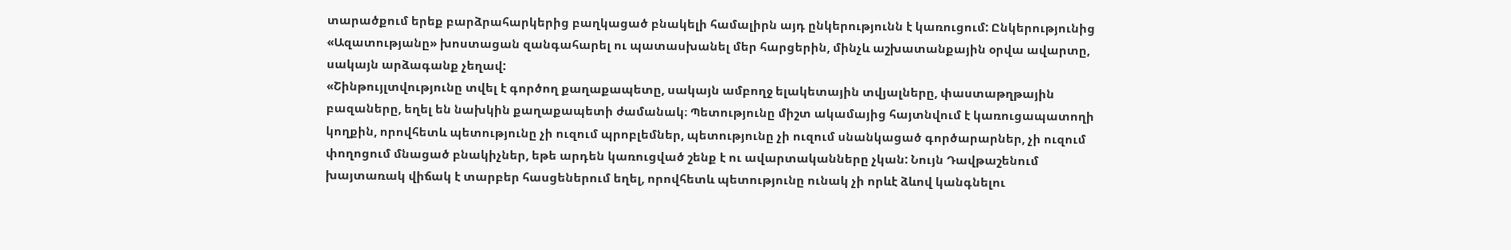տարածքում երեք բարձրահարկերից բաղկացած բնակելի համալիրն այդ ընկերությունն է կառուցում: Ընկերությունից «Ազատությանը» խոստացան զանգահարել ու պատասխանել մեր հարցերին, մինչև աշխատանքային օրվա ավարտը, սակայն արձագանք չեղավ:
«Շինթույլտվությունը տվել է գործող քաղաքապետը, սակայն ամբողջ ելակետային տվյալները, փաստաթղթային բազաները, եղել են նախկին քաղաքապետի ժամանակ։ Պետությունը միշտ ակամայից հայտնվում է կառուցապատողի կողքին, որովհետև պետությունը չի ուզում պրոբլեմներ, պետությունը չի ուզում սնանկացած գործարարներ, չի ուզում փողոցում մնացած բնակիչներ, եթե արդեն կառուցված շենք է ու ավարտականները չկան: Նույն Դավթաշենում խայտառակ վիճակ է տարբեր հասցեներում եղել, որովհետև պետությունը ունակ չի որևէ ձևով կանգնելու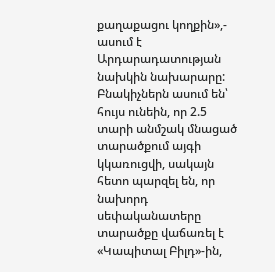քաղաքացու կողքին»,- ասում է Արդարադատության նախկին նախարարը:
Բնակիչներն ասում են՝ հույս ունեին, որ 2.5 տարի անմշակ մնացած տարածքում այգի կկառուցվի, սակայն հետո պարզել են, որ նախորդ սեփականատերը տարածքը վաճառել է «Կապիտալ Բիլդ»-ին,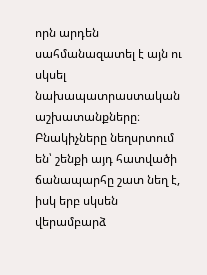որն արդեն սահմանազատել է այն ու սկսել նախապատրաստական աշխատանքները։ Բնակիչները նեղսրտում են՝ շենքի այդ հատվածի ճանապարհը շատ նեղ է, իսկ երբ սկսեն վերամբարձ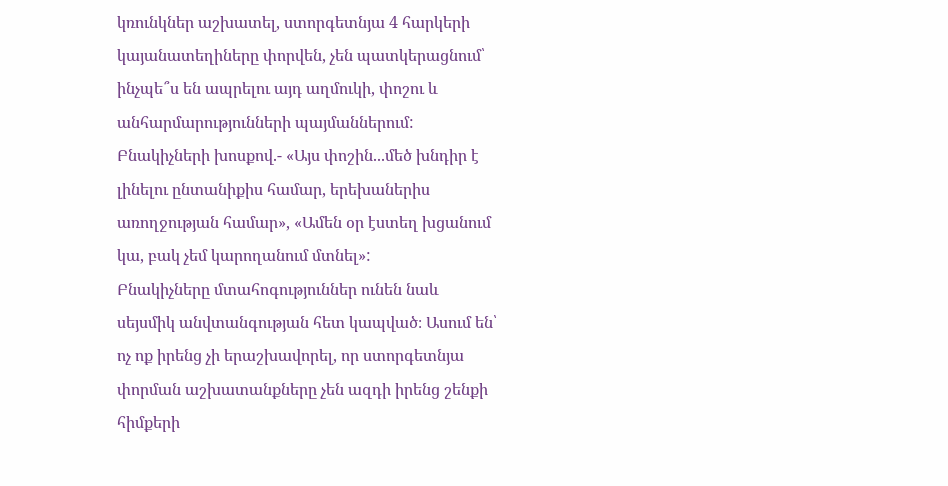կռունկներ աշխատել, ստորգետնյա 4 հարկերի կայանատեղիները փորվեն, չեն պատկերացնում՝ ինչպե՞ս են ապրելու այդ աղմուկի, փոշու և անհարմարությունների պայմաններում: Բնակիչների խոսքով.- «Այս փոշին...մեծ խնդիր է լինելու ընտանիքիս համար, երեխաներիս առողջության համար», «Ամեն օր էստեղ խցանում կա, բակ չեմ կարողանում մտնել»:
Բնակիչները մտահոգություններ ունեն նաև սեյսմիկ անվտանգության հետ կապված։ Ասում են՝ ոչ ոք իրենց չի երաշխավորել, որ ստորգետնյա փորման աշխատանքները չեն ազդի իրենց շենքի հիմքերի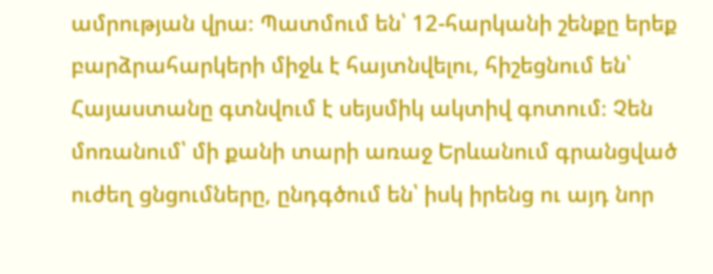ամրության վրա։ Պատմում են՝ 12-հարկանի շենքը երեք բարձրահարկերի միջև է հայտնվելու, հիշեցնում են՝ Հայաստանը գտնվում է սեյսմիկ ակտիվ գոտում։ Չեն մոռանում՝ մի քանի տարի առաջ Երևանում գրանցված ուժեղ ցնցումները, ընդգծում են՝ իսկ իրենց ու այդ նոր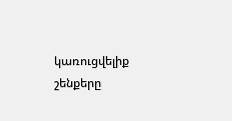կառուցվելիք շենքերը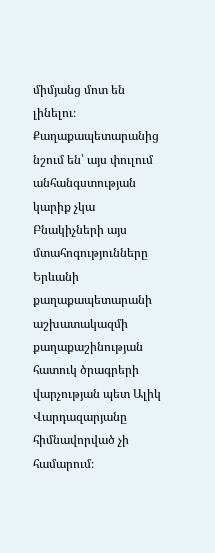միմյանց մոտ են լինելու։
Քաղաքապետարանից նշում են՝ այս փուլում անհանգստության կարիք չկա
Բնակիչների այս մտահոգությունները Երևանի քաղաքապետարանի աշխատակազմի քաղաքաշինության հատուկ ծրագրերի վարչության պետ Ալիկ Վարդազարյանը հիմնավորված չի համարում։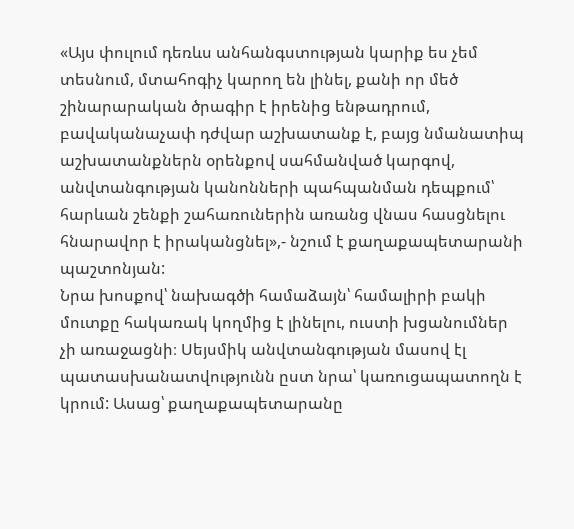«Այս փուլում դեռևս անհանգստության կարիք ես չեմ տեսնում, մտահոգիչ կարող են լինել, քանի որ մեծ շինարարական ծրագիր է իրենից ենթադրում, բավականաչափ դժվար աշխատանք է, բայց նմանատիպ աշխատանքներն օրենքով սահմանված կարգով, անվտանգության կանոնների պահպանման դեպքում՝ հարևան շենքի շահառուներին առանց վնաս հասցնելու հնարավոր է իրականցնել»,- նշում է քաղաքապետարանի պաշտոնյան:
Նրա խոսքով՝ նախագծի համաձայն՝ համալիրի բակի մուտքը հակառակ կողմից է լինելու, ուստի խցանումներ չի առաջացնի։ Սեյսմիկ անվտանգության մասով էլ պատասխանատվությունն ըստ նրա՝ կառուցապատողն է կրում: Ասաց՝ քաղաքապետարանը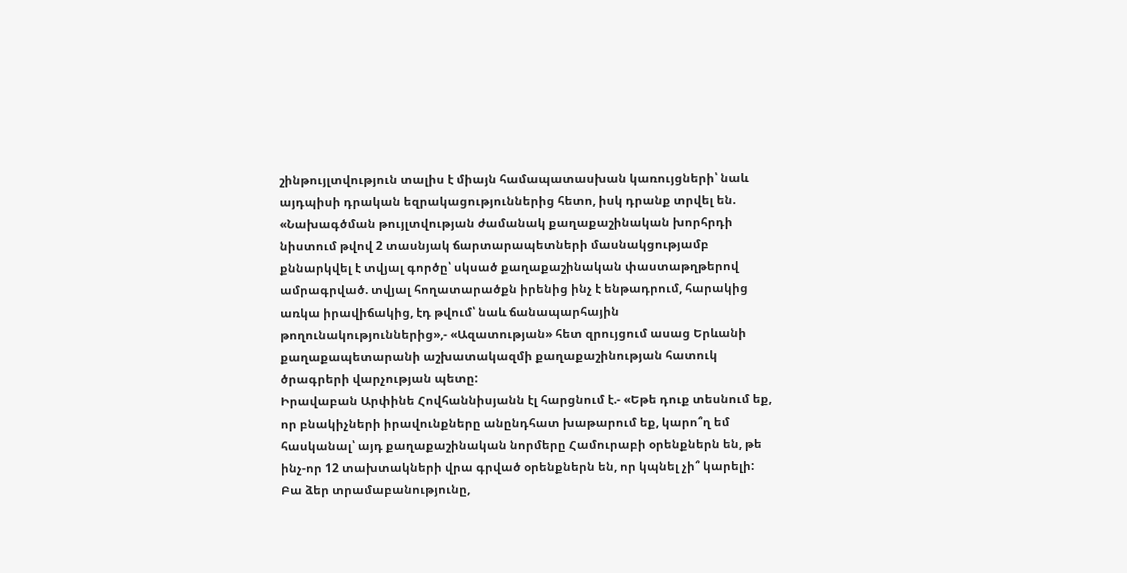շինթույլտվություն տալիս է միայն համապատասխան կառույցների՝ նաև այդպիսի դրական եզրակացություններից հետո, իսկ դրանք տրվել են.
«Նախագծման թույլտվության ժամանակ քաղաքաշինական խորհրդի նիստում թվով 2 տասնյակ ճարտարապետների մասնակցությամբ քննարկվել է տվյալ գործը՝ սկսած քաղաքաշինական փաստաթղթերով ամրագրված. տվյալ հողատարածքն իրենից ինչ է ենթադրում, հարակից առկա իրավիճակից, էդ թվում՝ նաև ճանապարհային թողունակություններից»,- «Ազատության» հետ զրույցում ասաց Երևանի քաղաքապետարանի աշխատակազմի քաղաքաշինության հատուկ ծրագրերի վարչության պետը:
Իրավաբան Արփինե Հովհաննիսյանն էլ հարցնում է.- «Եթե դուք տեսնում եք, որ բնակիչների իրավունքները անընդհատ խաթարում եք, կարո՞ղ եմ հասկանալ՝ այդ քաղաքաշինական նորմերը Համուրաբի օրենքներն են, թե ինչ-որ 12 տախտակների վրա գրված օրենքներն են, որ կպնել չի՞ կարելի: Բա ձեր տրամաբանությունը,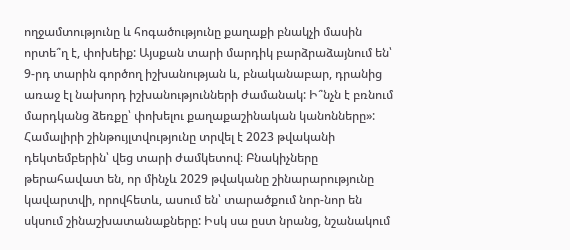ողջամտությունը և հոգածությունը քաղաքի բնակչի մասին որտե՞ղ է, փոխեիք: Այսքան տարի մարդիկ բարձրաձայնում են՝ 9-րդ տարին գործող իշխանության և, բնականաբար, դրանից առաջ էլ նախորդ իշխանությունների ժամանակ: Ի՞նչն է բռնում մարդկանց ձեռքը՝ փոխելու քաղաքաշինական կանոնները»:
Համալիրի շինթույլտվությունը տրվել է 2023 թվականի դեկտեմբերին՝ վեց տարի ժամկետով։ Բնակիչները թերահավատ են, որ մինչև 2029 թվականը շինարարությունը կավարտվի, որովհետև, ասում են՝ տարածքում նոր-նոր են սկսում շինաշխատանաքները: Իսկ սա ըստ նրանց, նշանակում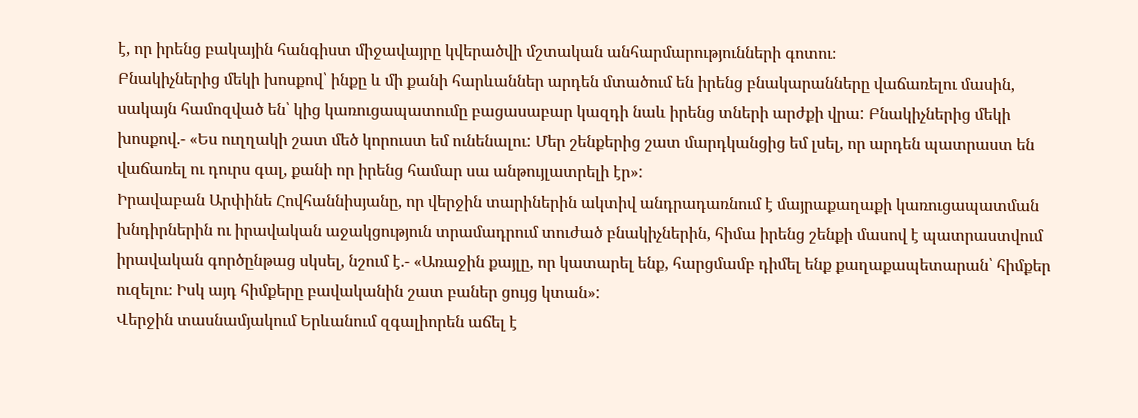է, որ իրենց բակային հանգիստ միջավայրը կվերածվի մշտական անհարմարությունների գոտու։
Բնակիչներից մեկի խոսքով՝ ինքը և մի քանի հարևաններ արդեն մտածում են իրենց բնակարանները վաճառելու մասին, սակայն համոզված են՝ կից կառուցապատումը բացասաբար կազդի նաև իրենց տների արժքի վրա: Բնակիչներից մեկի խոսքով.- «Ես ուղղակի շատ մեծ կորուստ եմ ունենալու: Մեր շենքերից շատ մարդկանցից եմ լսել, որ արդեն պատրաստ են վաճառել ու դուրս գալ, քանի որ իրենց համար սա անթույլատրելի էր»:
Իրավաբան Արփինե Հովհաննիսյանը, որ վերջին տարիներին ակտիվ անդրադառնում է մայրաքաղաքի կառուցապատման խնդիրներին ու իրավական աջակցություն տրամադրում տուժած բնակիչներին, հիմա իրենց շենքի մասով է պատրաստվում իրավական գործընթաց սկսել, նշում է.- «Առաջին քայլը, որ կատարել ենք, հարցմամբ դիմել ենք քաղաքապետարան՝ հիմքեր ուզելու։ Իսկ այդ հիմքերը բավականին շատ բաներ ցույց կտան»:
Վերջին տասնամյակում Երևանում զգալիորեն աճել է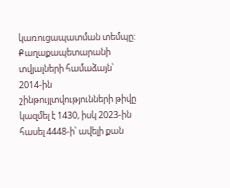կառուցապատման տեմպը: Քաղաքապետարանի տվյալների համաձայն՝ 2014-ին շինթույլտվությունների թիվը կազմել է 1430, իսկ 2023-ին հասել 4448-ի՝ ավելի քան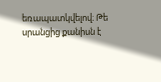եռապատկվելով։ Թե սրանցից քանիսն է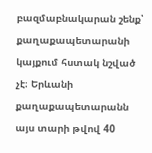բազմաբնակարան շենք՝ քաղաքապետարանի կայքում հստակ նշված չէ։ Երևանի քաղաքապետարանն այս տարի թվով 40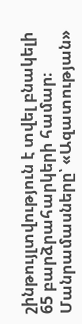շինթույլտվություն է տվել բնակելի 65 բարձրահարկերի համար։
Մանրամասները՝ «Ազատության»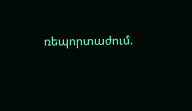ռեպորտաժում.